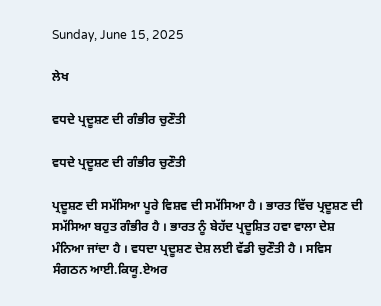Sunday, June 15, 2025

ਲੇਖ

ਵਧਦੇ ਪ੍ਰਦੂਸ਼ਣ ਦੀ ਗੰਭੀਰ ਚੁਣੌਤੀ

ਵਧਦੇ ਪ੍ਰਦੂਸ਼ਣ ਦੀ ਗੰਭੀਰ ਚੁਣੌਤੀ

ਪ੍ਰਦੂਸ਼ਣ ਦੀ ਸਮੱਸਿਆ ਪੂਰੇ ਵਿਸ਼ਵ ਦੀ ਸਮੱਸਿਆ ਹੈ । ਭਾਰਤ ਵਿੱਚ ਪ੍ਰਦੂਸ਼ਣ ਦੀ ਸਮੱਸਿਆ ਬਹੁਤ ਗੰਭੀਰ ਹੈ । ਭਾਰਤ ਨੂੰ ਬੇਹੱਦ ਪ੍ਰਦੂਸ਼ਿਤ ਹਵਾ ਵਾਲਾ ਦੇਸ਼ ਮੰਨਿਆ ਜਾਂਦਾ ਹੈ । ਵਧਦਾ ਪ੍ਰਦੂਸ਼ਣ ਦੇਸ਼ ਲਈ ਵੱਡੀ ਚੁਣੌਤੀ ਹੈ । ਸਵਿਸ ਸੰਗਠਨ ਆਈ.ਕਿਯੂ.ਏਅਰ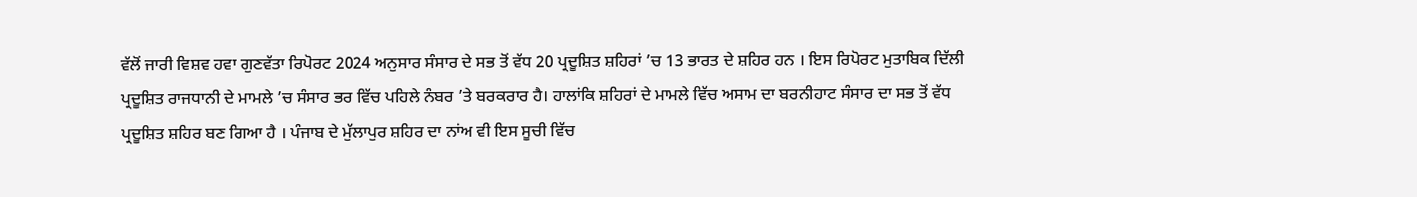ਵੱਲੋਂ ਜਾਰੀ ਵਿਸ਼ਵ ਹਵਾ ਗੁਣਵੱਤਾ ਰਿਪੋਰਟ 2024 ਅਨੁਸਾਰ ਸੰਸਾਰ ਦੇ ਸਭ ਤੋਂ ਵੱਧ 20 ਪ੍ਰਦੂਸ਼ਿਤ ਸ਼ਹਿਰਾਂ ’ਚ 13 ਭਾਰਤ ਦੇ ਸ਼ਹਿਰ ਹਨ । ਇਸ ਰਿਪੋਰਟ ਮੁਤਾਬਿਕ ਦਿੱਲੀ ਪ੍ਰਦੂਸ਼ਿਤ ਰਾਜਧਾਨੀ ਦੇ ਮਾਮਲੇ ’ਚ ਸੰਸਾਰ ਭਰ ਵਿੱਚ ਪਹਿਲੇ ਨੰਬਰ ’ਤੇ ਬਰਕਰਾਰ ਹੈ। ਹਾਲਾਂਕਿ ਸ਼ਹਿਰਾਂ ਦੇ ਮਾਮਲੇ ਵਿੱਚ ਅਸਾਮ ਦਾ ਬਰਨੀਹਾਟ ਸੰਸਾਰ ਦਾ ਸਭ ਤੋਂ ਵੱਧ ਪ੍ਰਦੂਸ਼ਿਤ ਸ਼ਹਿਰ ਬਣ ਗਿਆ ਹੈ । ਪੰਜਾਬ ਦੇ ਮੁੱਲਾਪੁਰ ਸ਼ਹਿਰ ਦਾ ਨਾਂਅ ਵੀ ਇਸ ਸੂਚੀ ਵਿੱਚ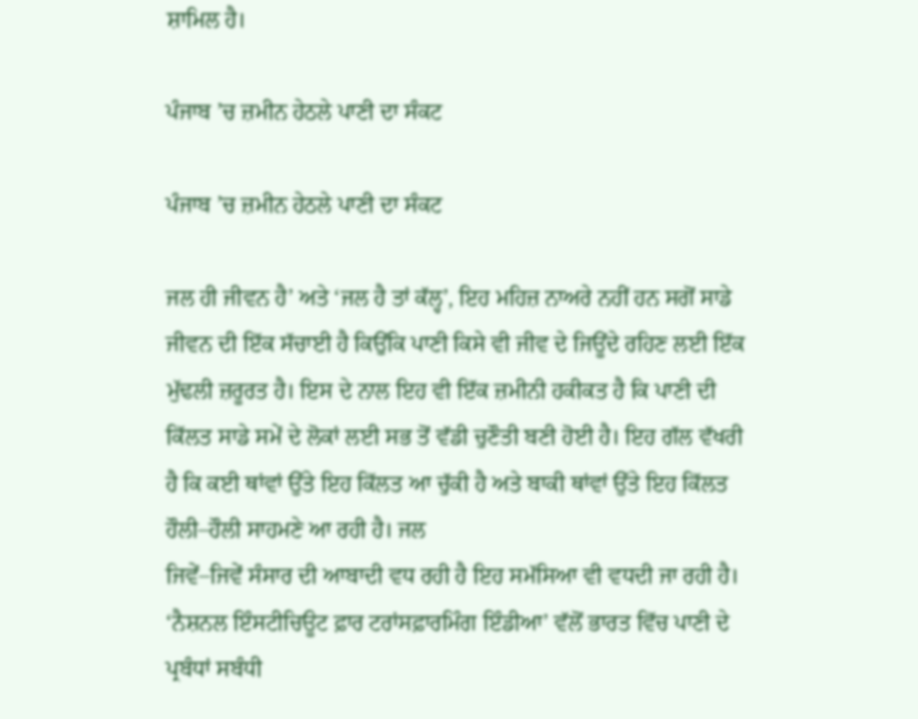ਸ਼ਾਮਿਲ ਹੈ।

ਪੰਜਾਬ ’ਚ ਜ਼ਮੀਨ ਹੇਠਲੇ ਪਾਣੀ ਦਾ ਸੰਕਟ

ਪੰਜਾਬ ’ਚ ਜ਼ਮੀਨ ਹੇਠਲੇ ਪਾਣੀ ਦਾ ਸੰਕਟ

ਜਲ ਹੀ ਜੀਵਨ ਹੈ’ ਅਤੇ ‘ਜਲ ਹੈ ਤਾਂ ਕੱਲ੍ਹ’, ਇਹ ਮਹਿਜ਼ ਨਾਅਰੇ ਨਹੀਂ ਹਨ ਸਗੋਂ ਸਾਡੇ ਜੀਵਨ ਦੀ ਇੱਕ ਸੱਚਾਈ ਹੈ ਕਿਉਂਕਿ ਪਾਣੀ ਕਿਸੇ ਵੀ ਜੀਵ ਦੇ ਜਿਊਂਦੇ ਰਹਿਣ ਲਈ ਇੱਕ ਮੁੱਢਲੀ ਜ਼ਰੂਰਤ ਹੈ। ਇਸ ਦੇ ਨਾਲ ਇਹ ਵੀ ਇੱਕ ਜ਼ਮੀਨੀ ਹਕੀਕਤ ਹੈ ਕਿ ਪਾਣੀ ਦੀ ਕਿੱਲਤ ਸਾਡੇ ਸਮੇਂ ਦੇ ਲੋਕਾਂ ਲਈ ਸਭ ਤੋਂ ਵੱਡੀ ਚੁਣੌਤੀ ਬਣੀ ਹੋਈ ਹੈ। ਇਹ ਗੱਲ ਵੱਖਰੀ ਹੈ ਕਿ ਕਈ ਥਾਂਵਾਂ ਉੱਤੇ ਇਹ ਕਿੱਲਤ ਆ ਚੁੱਕੀ ਹੈ ਅਤੇ ਬਾਕੀ ਥਾਂਵਾਂ ਉੱਤੇ ਇਹ ਕਿੱਲਤ ਹੌਲੀ–ਹੌਲੀ ਸਾਹਮਣੇ ਆ ਰਹੀ ਹੈ। ਜਲ
ਜਿਵੇਂ–ਜਿਵੇਂ ਸੰਸਾਰ ਦੀ ਆਬਾਦੀ ਵਧ ਰਹੀ ਹੈ ਇਹ ਸਮੱਸਿਆ ਵੀ ਵਧਦੀ ਜਾ ਰਹੀ ਹੈ। ‘ਨੈਸ਼ਨਲ ਇੰਸਟੀਚਿਊਟ ਫ਼ਾਰ ਟਰਾਂਸਫ਼ਾਰਮਿੰਗ ਇੰਡੀਆ’ ਵੱਲੋਂ ਭਾਰਤ ਵਿੱਚ ਪਾਣੀ ਦੇ ਪ੍ਰਬੰਧਾਂ ਸਬੰਧੀ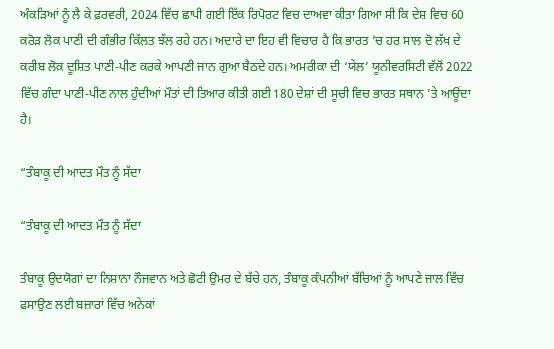ਅੰਕੜਿਆਂ ਨੂੰ ਲੈ ਕੇ ਫ਼ਰਵਰੀ, 2024 ਵਿੱਚ ਛਾਪੀ ਗਈ ਇੱਕ ਰਿਪੋਰਟ ਵਿਚ ਦਾਅਵਾ ਕੀਤਾ ਗਿਆ ਸੀ ਕਿ ਦੇਸ਼ ਵਿਚ 60 ਕਰੋੜ ਲੋਕ ਪਾਣੀ ਦੀ ਗੰਭੀਰ ਕਿੱਲਤ ਝੱਲ ਰਹੇ ਹਨ। ਅਦਾਰੇ ਦਾ ਇਹ ਵੀ ਵਿਚਾਰ ਹੈ ਕਿ ਭਾਰਤ ’ਚ ਹਰ ਸਾਲ ਦੋ ਲੱਖ ਦੇ ਕਰੀਬ ਲੋਕ ਦੂਸ਼ਿਤ ਪਾਣੀ-ਪੀਣ ਕਰਕੇ ਆਪਣੀ ਜਾਨ ਗੁਆ ਬੈਠਦੇ ਹਨ। ਅਮਰੀਕਾ ਦੀ ‘ਯੇਲ’ ਯੂਨੀਵਰਸਿਟੀ ਵੱਲੋਂ 2022 ਵਿੱਚ ਗੰਦਾ ਪਾਣੀ-ਪੀਣ ਨਾਲ ਹੁੰਦੀਆਂ ਮੌਤਾਂ ਦੀ ਤਿਆਰ ਕੀਤੀ ਗਈ 180 ਦੇਸ਼ਾਂ ਦੀ ਸੂਚੀ ਵਿਚ ਭਾਰਤ ਸਥਾਨ ’ਤੇ ਆਊਂਦਾ ਹੈ।

“ਤੰਬਾਕੂ ਦੀ ਆਦਤ ਮੌਤ ਨੂੰ ਸੱਦਾ

“ਤੰਬਾਕੂ ਦੀ ਆਦਤ ਮੌਤ ਨੂੰ ਸੱਦਾ

ਤੰਬਾਕੂ ਉਦਯੋਗਾਂ ਦਾ ਨਿਸ਼ਾਨਾ ਨੌਜਵਾਨ ਅਤੇ ਛੋਟੀ ਉਮਰ ਦੇ ਬੱਚੇ ਹਨ, ਤੰਬਾਕੂ ਕੰਪਨੀਆਂ ਬੱਚਿਆਂ ਨੂੰ ਆਪਣੇ ਜਾਲ ਵਿੱਚ ਫਸਾਉਣ ਲਈ ਬਜ਼ਾਰਾਂ ਵਿੱਚ ਅਨੇਕਾਂ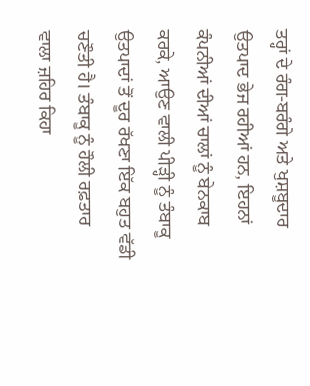ਤਰ੍ਹਾਂ ਦੇ ਰੰਗ-ਬਰੰਗੇ ਅਤੇ ਖੁਸ਼ਬੂਦਾਰ ਉਤਪਾਦ ਭੇਜ ਰਹੀਆਂ ਹਨ, ਇਹਨਾਂ ਕੰਪਨੀਆਂ ਦੀਆਂ ਚਾਲਾਂ ਨੂੰ ਬੇਨਕਾਬ ਕਰਕੇ, ਆਉਣ ਵਾਲੀ ਪੀੜ੍ਹੀ ਨੂੰ ਤੰਬਾਕੂ ਉਤਪਾਦਾਂ ਤੋਂ ਦੂਰ ਰੱਖਣਾ ਇੱਕ ਬਹੁਤ ਵੱਡੀ ਚਣੌਤੀ ਹੈ। ਤੰਬਾਕੂ ਨੂੰ ਹੌਲੀ ਰਫ਼ਤਾਰ ਵਾਲਾ ਜ਼ਹਿਰ ਕਿਹਾ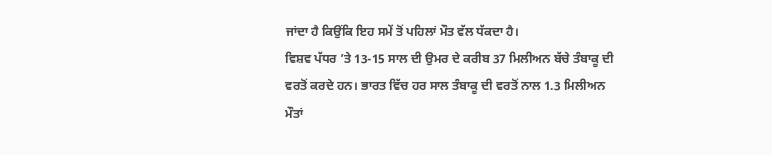ਜਾਂਦਾ ਹੈ ਕਿਉਂਕਿ ਇਹ ਸਮੇਂ ਤੋਂ ਪਹਿਲਾਂ ਮੌਤ ਵੱਲ ਧੱਕਦਾ ਹੈ।
ਵਿਸ਼ਵ ਪੱਧਰ ’ਤੇ 13-15 ਸਾਲ ਦੀ ਉਮਰ ਦੇ ਕਰੀਬ 37 ਮਿਲੀਅਨ ਬੱਚੇ ਤੰਬਾਕੂ ਦੀ ਵਰਤੋਂ ਕਰਦੇ ਹਨ। ਭਾਰਤ ਵਿੱਚ ਹਰ ਸਾਲ ਤੰਬਾਕੂ ਦੀ ਵਰਤੋਂ ਨਾਲ 1.3 ਮਿਲੀਅਨ ਮੌਤਾਂ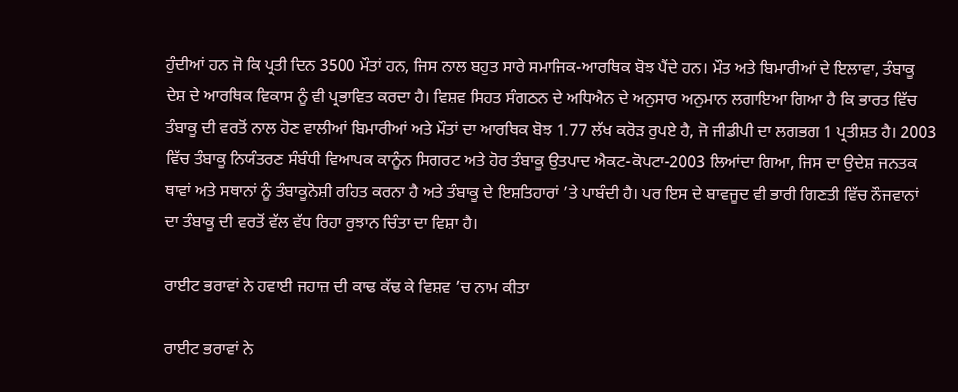ਹੁੰਦੀਆਂ ਹਨ ਜੋ ਕਿ ਪ੍ਰਤੀ ਦਿਨ 3500 ਮੌਤਾਂ ਹਨ, ਜਿਸ ਨਾਲ ਬਹੁਤ ਸਾਰੇ ਸਮਾਜਿਕ-ਆਰਥਿਕ ਬੋਝ ਪੈਂਦੇ ਹਨ। ਮੌਤ ਅਤੇ ਬਿਮਾਰੀਆਂ ਦੇ ਇਲਾਵਾ, ਤੰਬਾਕੂ ਦੇਸ਼ ਦੇ ਆਰਥਿਕ ਵਿਕਾਸ ਨੂੰ ਵੀ ਪ੍ਰਭਾਵਿਤ ਕਰਦਾ ਹੈ। ਵਿਸ਼ਵ ਸਿਹਤ ਸੰਗਠਨ ਦੇ ਅਧਿਐਨ ਦੇ ਅਨੁਸਾਰ ਅਨੁਮਾਨ ਲਗਾਇਆ ਗਿਆ ਹੈ ਕਿ ਭਾਰਤ ਵਿੱਚ ਤੰਬਾਕੂ ਦੀ ਵਰਤੋਂ ਨਾਲ ਹੋਣ ਵਾਲੀਆਂ ਬਿਮਾਰੀਆਂ ਅਤੇ ਮੌਤਾਂ ਦਾ ਆਰਥਿਕ ਬੋਝ 1.77 ਲੱਖ ਕਰੋੜ ਰੁਪਏ ਹੈ, ਜੋ ਜੀਡੀਪੀ ਦਾ ਲਗਭਗ 1 ਪ੍ਰਤੀਸ਼ਤ ਹੈ। 2003 ਵਿੱਚ ਤੰਬਾਕੂ ਨਿਯੰਤਰਣ ਸੰਬੰਧੀ ਵਿਆਪਕ ਕਾਨੂੰਨ ਸਿਗਰਟ ਅਤੇ ਹੋਰ ਤੰਬਾਕੂ ਉਤਪਾਦ ਐਕਟ-ਕੋਪਟਾ-2003 ਲਿਆਂਦਾ ਗਿਆ, ਜਿਸ ਦਾ ਉਦੇਸ਼ ਜਨਤਕ ਥਾਵਾਂ ਅਤੇ ਸਥਾਨਾਂ ਨੂੰ ਤੰਬਾਕੂਨੋਸ਼ੀ ਰਹਿਤ ਕਰਨਾ ਹੈ ਅਤੇ ਤੰਬਾਕੂ ਦੇ ਇਸ਼ਤਿਹਾਰਾਂ ’ਤੇ ਪਾਬੰਦੀ ਹੈ। ਪਰ ਇਸ ਦੇ ਬਾਵਜੂਦ ਵੀ ਭਾਰੀ ਗਿਣਤੀ ਵਿੱਚ ਨੌਜਵਾਨਾਂ ਦਾ ਤੰਬਾਕੂ ਦੀ ਵਰਤੋਂ ਵੱਲ ਵੱਧ ਰਿਹਾ ਰੁਝਾਨ ਚਿੰਤਾ ਦਾ ਵਿਸ਼ਾ ਹੈ।

ਰਾਈਟ ਭਰਾਵਾਂ ਨੇ ਹਵਾਈ ਜਹਾਜ਼ ਦੀ ਕਾਢ ਕੱਢ ਕੇ ਵਿਸ਼ਵ ’ਚ ਨਾਮ ਕੀਤਾ

ਰਾਈਟ ਭਰਾਵਾਂ ਨੇ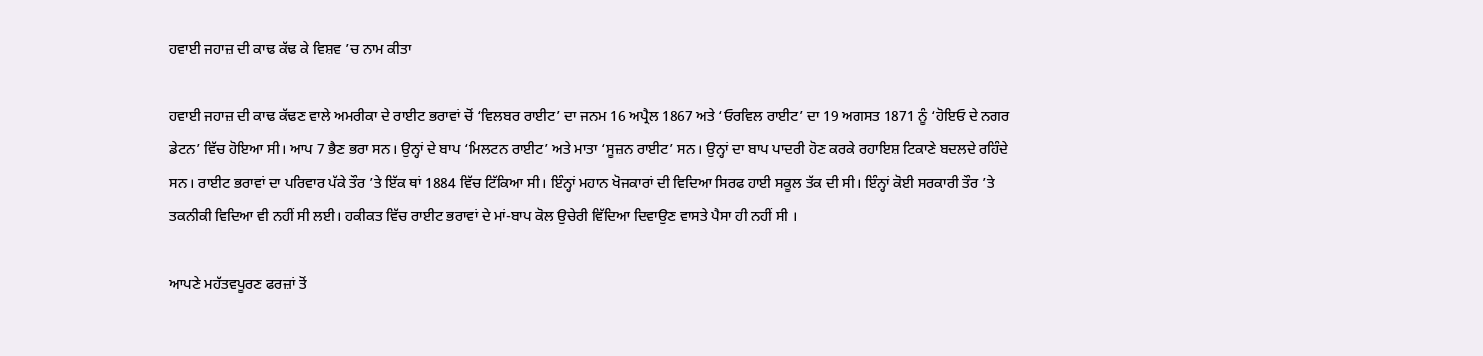ਹਵਾਈ ਜਹਾਜ਼ ਦੀ ਕਾਢ ਕੱਢ ਕੇ ਵਿਸ਼ਵ ’ਚ ਨਾਮ ਕੀਤਾ

ਹਵਾਈ ਜਹਾਜ਼ ਦੀ ਕਾਢ ਕੱਢਣ ਵਾਲੇ ਅਮਰੀਕਾ ਦੇ ਰਾਈਟ ਭਰਾਵਾਂ ਚੋਂ ‘ਵਿਲਬਰ ਰਾਈਟ’ ਦਾ ਜਨਮ 16 ਅਪ੍ਰੈਲ 1867 ਅਤੇ ‘ਓਰਵਿਲ ਰਾਈਟ’ ਦਾ 19 ਅਗਸਤ 1871 ਨੂੰ ‘ਹੋਇਓ ਦੇ ਨਗਰ ਡੇਟਨ’ ਵਿੱਚ ਹੋਇਆ ਸੀ। ਆਪ 7 ਭੈਣ ਭਰਾ ਸਨ। ਉਨ੍ਹਾਂ ਦੇ ਬਾਪ ‘ਮਿਲਟਨ ਰਾਈਟ’ ਅਤੇ ਮਾਤਾ ‘ਸੂਜ਼ਨ ਰਾਈਟ’ ਸਨ। ਉਨ੍ਹਾਂ ਦਾ ਬਾਪ ਪਾਦਰੀ ਹੋਣ ਕਰਕੇ ਰਹਾਇਸ਼ ਟਿਕਾਣੇ ਬਦਲਦੇ ਰਹਿੰਦੇ ਸਨ। ਰਾਈਟ ਭਰਾਵਾਂ ਦਾ ਪਰਿਵਾਰ ਪੱਕੇ ਤੌਰ ’ਤੇ ਇੱਕ ਥਾਂ 1884 ਵਿੱਚ ਟਿੱਕਿਆ ਸੀ। ਇੰਨ੍ਹਾਂ ਮਹਾਨ ਖੋਜਕਾਰਾਂ ਦੀ ਵਿਦਿਆ ਸਿਰਫ ਹਾਈ ਸਕੂਲ ਤੱਕ ਦੀ ਸੀ। ਇੰਨ੍ਹਾਂ ਕੋਈ ਸਰਕਾਰੀ ਤੌਰ ’ਤੇ ਤਕਨੀਕੀ ਵਿਦਿਆ ਵੀ ਨਹੀਂ ਸੀ ਲਈ। ਹਕੀਕਤ ਵਿੱਚ ਰਾਈਟ ਭਰਾਵਾਂ ਦੇ ਮਾਂ-ਬਾਪ ਕੋਲ ਉਚੇਰੀ ਵਿੱਦਿਆ ਦਿਵਾਉਣ ਵਾਸਤੇ ਪੈਸਾ ਹੀ ਨਹੀਂ ਸੀ ।

ਆਪਣੇ ਮਹੱਤਵਪੂਰਣ ਫਰਜ਼ਾਂ ਤੋਂ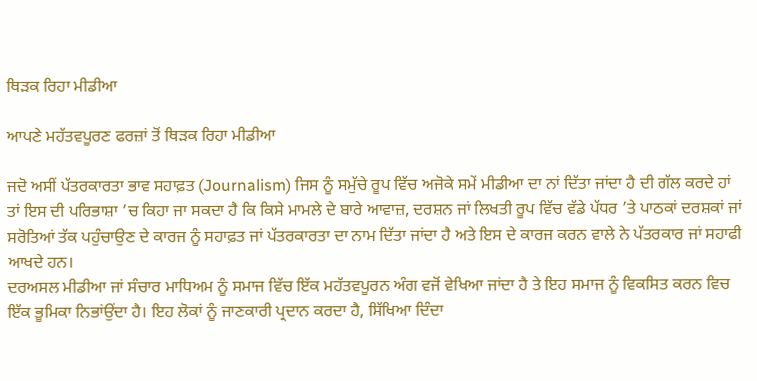ਥਿੜਕ ਰਿਹਾ ਮੀਡੀਆ

ਆਪਣੇ ਮਹੱਤਵਪੂਰਣ ਫਰਜ਼ਾਂ ਤੋਂ ਥਿੜਕ ਰਿਹਾ ਮੀਡੀਆ

ਜਦੋ ਅਸੀਂ ਪੱਤਰਕਾਰਤਾ ਭਾਵ ਸਹਾਫ਼ਤ (Journalism) ਜਿਸ ਨੂੰ ਸਮੁੱਚੇ ਰੂਪ ਵਿੱਚ ਅਜੋਕੇ ਸਮੇਂ ਮੀਡੀਆ ਦਾ ਨਾਂ ਦਿੱਤਾ ਜਾਂਦਾ ਹੈ ਦੀ ਗੱਲ ਕਰਦੇ ਹਾਂ ਤਾਂ ਇਸ ਦੀ ਪਰਿਭਾਸ਼ਾ ’ਚ ਕਿਹਾ ਜਾ ਸਕਦਾ ਹੈ ਕਿ ਕਿਸੇ ਮਾਮਲੇ ਦੇ ਬਾਰੇ ਆਵਾਜ਼, ਦਰਸ਼ਨ ਜਾਂ ਲਿਖਤੀ ਰੂਪ ਵਿੱਚ ਵੱਡੇ ਪੱਧਰ ’ਤੇ ਪਾਠਕਾਂ ਦਰਸ਼ਕਾਂ ਜਾਂ ਸਰੋਤਿਆਂ ਤੱਕ ਪਹੁੰਚਾਉਣ ਦੇ ਕਾਰਜ ਨੂੰ ਸਹਾਫ਼ਤ ਜਾਂ ਪੱਤਰਕਾਰਤਾ ਦਾ ਨਾਮ ਦਿੱਤਾ ਜਾਂਦਾ ਹੈ ਅਤੇ ਇਸ ਦੇ ਕਾਰਜ ਕਰਨ ਵਾਲੇ ਨੇ ਪੱਤਰਕਾਰ ਜਾਂ ਸਹਾਫੀ ਆਖਦੇ ਹਨ।
ਦਰਅਸਲ ਮੀਡੀਆ ਜਾਂ ਸੰਚਾਰ ਮਾਧਿਅਮ ਨੂੰ ਸਮਾਜ ਵਿੱਚ ਇੱਕ ਮਹੱਤਵਪੂਰਨ ਅੰਗ ਵਜੋਂ ਵੇਖਿਆ ਜਾਂਦਾ ਹੈ ਤੇ ਇਹ ਸਮਾਜ ਨੂੰ ਵਿਕਸਿਤ ਕਰਨ ਵਿਚ ਇੱਕ ਭੂਮਿਕਾ ਨਿਭਾਂਉਂਦਾ ਹੈ। ਇਹ ਲੋਕਾਂ ਨੂੰ ਜਾਣਕਾਰੀ ਪ੍ਰਦਾਨ ਕਰਦਾ ਹੈ, ਸਿੱਖਿਆ ਦਿੰਦਾ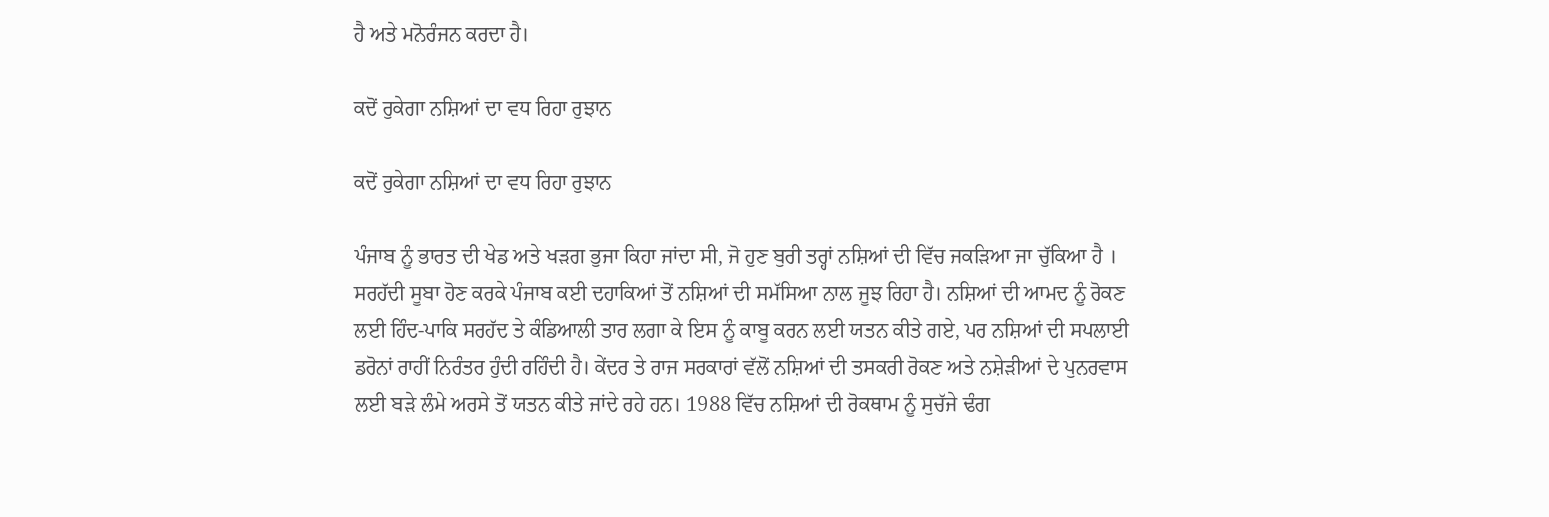ਹੈ ਅਤੇ ਮਨੋਰੰਜਨ ਕਰਦਾ ਹੈ।

ਕਦੋਂ ਰੁਕੇਗਾ ਨਸ਼ਿਆਂ ਦਾ ਵਧ ਰਿਹਾ ਰੁਝਾਨ

ਕਦੋਂ ਰੁਕੇਗਾ ਨਸ਼ਿਆਂ ਦਾ ਵਧ ਰਿਹਾ ਰੁਝਾਨ

ਪੰਜਾਬ ਨੂੰ ਭਾਰਤ ਦੀ ਖੇਡ ਅਤੇ ਖੜਗ ਭੁਜਾ ਕਿਹਾ ਜਾਂਦਾ ਸੀ, ਜੋ ਹੁਣ ਬੁਰੀ ਤਰ੍ਹਾਂ ਨਸ਼ਿਆਂ ਦੀ ਵਿੱਚ ਜਕੜਿਆ ਜਾ ਚੁੱਕਿਆ ਹੈ । ਸਰਹੱਦੀ ਸੂਬਾ ਹੋਣ ਕਰਕੇ ਪੰਜਾਬ ਕਈ ਦਹਾਕਿਆਂ ਤੋਂ ਨਸ਼ਿਆਂ ਦੀ ਸਮੱਸਿਆ ਨਾਲ ਜੂਝ ਰਿਹਾ ਹੈ। ਨਸ਼ਿਆਂ ਦੀ ਆਮਦ ਨੂੰ ਰੋਕਣ ਲਈ ਹਿੰਦ-ਪਾਕਿ ਸਰਹੱਦ ਤੇ ਕੰਡਿਆਲੀ ਤਾਰ ਲਗਾ ਕੇ ਇਸ ਨੂੰ ਕਾਬੂ ਕਰਨ ਲਈ ਯਤਨ ਕੀਤੇ ਗਏ, ਪਰ ਨਸ਼ਿਆਂ ਦੀ ਸਪਲਾਈ ਡਰੋਨਾਂ ਰਾਹੀਂ ਨਿਰੰਤਰ ਹੁੰਦੀ ਰਹਿੰਦੀ ਹੈ। ਕੇਂਦਰ ਤੇ ਰਾਜ ਸਰਕਾਰਾਂ ਵੱਲੋਂ ਨਸ਼ਿਆਂ ਦੀ ਤਸਕਰੀ ਰੋਕਣ ਅਤੇ ਨਸ਼ੇੜੀਆਂ ਦੇ ਪੁਨਰਵਾਸ ਲਈ ਬੜੇ ਲੰਮੇ ਅਰਸੇ ਤੋਂ ਯਤਨ ਕੀਤੇ ਜਾਂਦੇ ਰਹੇ ਹਨ। 1988 ਵਿੱਚ ਨਸ਼ਿਆਂ ਦੀ ਰੋਕਥਾਮ ਨੂੰ ਸੁਚੱਜੇ ਢੰਗ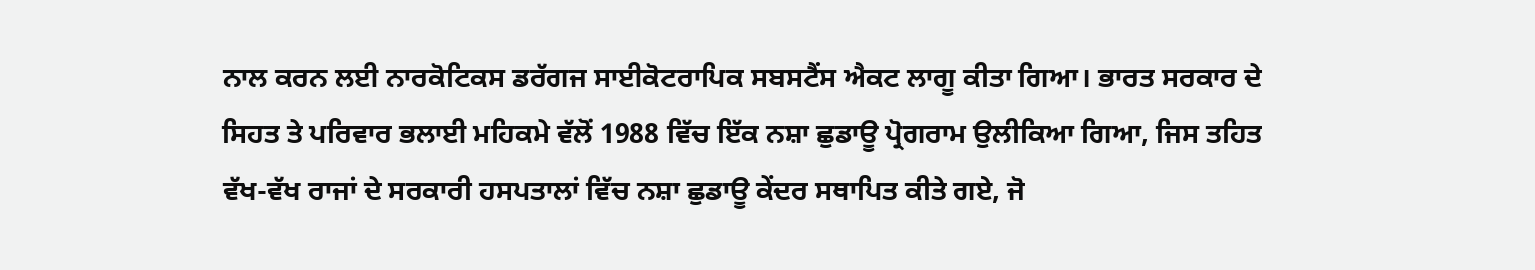ਨਾਲ ਕਰਨ ਲਈ ਨਾਰਕੋਟਿਕਸ ਡਰੱਗਜ ਸਾਈਕੋਟਰਾਪਿਕ ਸਬਸਟੈਂਸ ਐਕਟ ਲਾਗੂ ਕੀਤਾ ਗਿਆ। ਭਾਰਤ ਸਰਕਾਰ ਦੇ ਸਿਹਤ ਤੇ ਪਰਿਵਾਰ ਭਲਾਈ ਮਹਿਕਮੇ ਵੱਲੋਂ 1988 ਵਿੱਚ ਇੱਕ ਨਸ਼ਾ ਛੁਡਾਊ ਪ੍ਰੋਗਰਾਮ ਉਲੀਕਿਆ ਗਿਆ, ਜਿਸ ਤਹਿਤ ਵੱਖ-ਵੱਖ ਰਾਜਾਂ ਦੇ ਸਰਕਾਰੀ ਹਸਪਤਾਲਾਂ ਵਿੱਚ ਨਸ਼ਾ ਛੁਡਾਊ ਕੇਂਦਰ ਸਥਾਪਿਤ ਕੀਤੇ ਗਏ, ਜੋ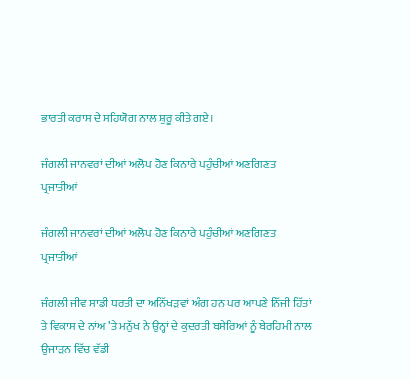ਭਾਰਤੀ ਕਰਾਸ ਦੇ ਸਹਿਯੋਗ ਨਾਲ ਸ਼ੁਰੂ ਕੀਤੇ ਗਏ।

ਜੰਗਲੀ ਜਾਨਵਰਾਂ ਦੀਆਂ ਅਲੋਪ ਹੋਣ ਕਿਨਾਰੇ ਪਹੁੰਚੀਆਂ ਅਣਗਿਣਤ ਪ੍ਰਜਾਤੀਆਂ

ਜੰਗਲੀ ਜਾਨਵਰਾਂ ਦੀਆਂ ਅਲੋਪ ਹੋਣ ਕਿਨਾਰੇ ਪਹੁੰਚੀਆਂ ਅਣਗਿਣਤ ਪ੍ਰਜਾਤੀਆਂ

ਜੰਗਲੀ ਜੀਵ ਸਾਡੀ ਧਰਤੀ ਦਾ ਅਨਿੱਖੜਵਾਂ ਅੰਗ ਹਨ ਪਰ ਆਪਣੇ ਨਿੱਜੀ ਹਿੱਤਾਂ ਤੇ ਵਿਕਾਸ ਦੇ ਨਾਂਅ ’ਤੇ ਮਨੁੱਖ ਨੇ ਉਨ੍ਹਾਂ ਦੇ ਕੁਦਰਤੀ ਬਸੇਰਿਆਂ ਨੂੰ ਬੇਰਹਿਮੀ ਨਾਲ ਉਜਾੜਨ ਵਿੱਚ ਵੱਡੀ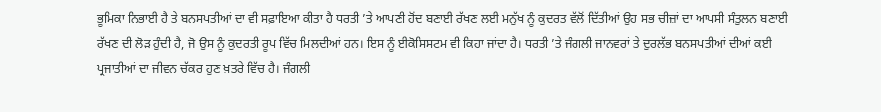ਭੂਮਿਕਾ ਨਿਭਾਈ ਹੈ ਤੇ ਬਨਸਪਤੀਆਂ ਦਾ ਵੀ ਸਫ਼ਾਇਆ ਕੀਤਾ ਹੈ ਧਰਤੀ ’ਤੇ ਆਪਣੀ ਹੋਂਦ ਬਣਾਈ ਰੱਖਣ ਲਈ ਮਨੁੱਖ ਨੂੰ ਕੁਦਰਤ ਵੱਲੋਂ ਦਿੱਤੀਆਂ ਉਹ ਸਭ ਚੀਜ਼ਾਂ ਦਾ ਆਪਸੀ ਸੰਤੁਲਨ ਬਣਾਈ ਰੱਖਣ ਦੀ ਲੋੜ ਹੁੰਦੀ ਹੈ, ਜੋ ਉਸ ਨੂੰ ਕੁਦਰਤੀ ਰੂਪ ਵਿੱਚ ਮਿਲਦੀਆਂ ਹਨ। ਇਸ ਨੂੰ ਈਕੋਸਿਸਟਮ ਵੀ ਕਿਹਾ ਜਾਂਦਾ ਹੈ। ਧਰਤੀ ’ਤੇ ਜੰਗਲੀ ਜਾਨਵਰਾਂ ਤੇ ਦੁਰਲੱਭ ਬਨਸਪਤੀਆਂ ਦੀਆਂ ਕਈ ਪ੍ਰਜਾਤੀਆਂ ਦਾ ਜੀਵਨ ਚੱਕਰ ਹੁਣ ਖ਼ਤਰੇ ਵਿੱਚ ਹੈ। ਜੰਗਲੀ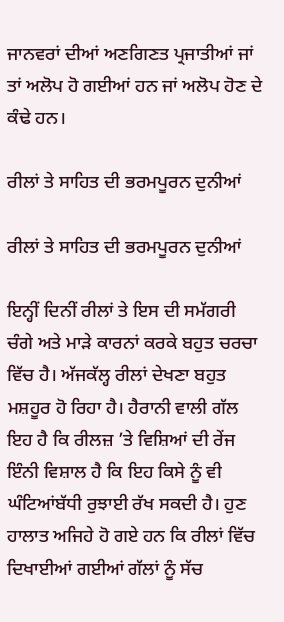ਜਾਨਵਰਾਂ ਦੀਆਂ ਅਣਗਿਣਤ ਪ੍ਰਜਾਤੀਆਂ ਜਾਂ ਤਾਂ ਅਲੋਪ ਹੋ ਗਈਆਂ ਹਨ ਜਾਂ ਅਲੋਪ ਹੋਣ ਦੇ ਕੰਢੇ ਹਨ।

ਰੀਲਾਂ ਤੇ ਸਾਹਿਤ ਦੀ ਭਰਮਪੂਰਨ ਦੁਨੀਆਂ

ਰੀਲਾਂ ਤੇ ਸਾਹਿਤ ਦੀ ਭਰਮਪੂਰਨ ਦੁਨੀਆਂ

ਇਨ੍ਹੀਂ ਦਿਨੀਂ ਰੀਲਾਂ ਤੇ ਇਸ ਦੀ ਸਮੱਗਰੀ ਚੰਗੇ ਅਤੇ ਮਾੜੇ ਕਾਰਨਾਂ ਕਰਕੇ ਬਹੁਤ ਚਰਚਾ ਵਿੱਚ ਹੈ। ਅੱਜਕੱਲ੍ਹ ਰੀਲਾਂ ਦੇਖਣਾ ਬਹੁਤ ਮਸ਼ਹੂਰ ਹੋ ਰਿਹਾ ਹੈ। ਹੈਰਾਨੀ ਵਾਲੀ ਗੱਲ ਇਹ ਹੈ ਕਿ ਰੀਲਜ਼ ’ਤੇ ਵਿਸ਼ਿਆਂ ਦੀ ਰੇਂਜ ਇੰਨੀ ਵਿਸ਼ਾਲ ਹੈ ਕਿ ਇਹ ਕਿਸੇ ਨੂੰ ਵੀ ਘੰਟਿਆਂਬੱਧੀ ਰੁਝਾਈ ਰੱਖ ਸਕਦੀ ਹੈ। ਹੁਣ ਹਾਲਾਤ ਅਜਿਹੇ ਹੋ ਗਏ ਹਨ ਕਿ ਰੀਲਾਂ ਵਿੱਚ ਦਿਖਾਈਆਂ ਗਈਆਂ ਗੱਲਾਂ ਨੂੰ ਸੱਚ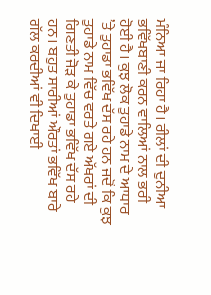ਮੰਨਿਆ ਜਾ ਰਿਹਾ ਹੈ। ਰੀਲਾਂ ਦੀ ਦੁਨੀਆ ਭਵਿੱਖਬਾਣੀ ਕਰਨ ਵਾਲਿਆਂ ਨਾਲ ਭਰੀ ਹੋਈ ਹੈ। ਕੁਝ ਲੋਕ ਤੁਹਾਡੇ ਨਾਮ ਦੇ ਆਧਾਰ ’ਤੇ ਤੁਹਾਡਾ ਭਵਿੱਖ ਦੱਸ ਰਹੇ ਹਨ ਜਦੋਂ ਕਿ ਕੁਝ ਤੁਹਾਡੇ ਨਾਮ ਵਿੱਚ ਵਰਤੇ ਗਏ ਅੱਖਰਾਂ ਦੀ ਗਿਣਤੀ ਜੋੜ ਕੇ ਤੁਹਾਡਾ ਭਵਿੱਖ ਦੱਸ ਰਹੇ ਹਨ। ਬਹੁਤ ਸਾਰੀਆਂ ਔਰਤਾਂ ਭਵਿੱਖ ਬਾਰੇ ਗੱਲ ਕਰਦੀਆਂ ਵੀ ਦਿਖਾਈ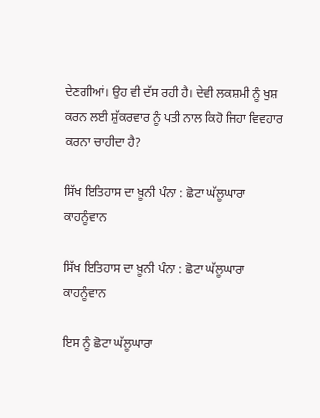ਦੇਣਗੀਆਂ। ਉਹ ਵੀ ਦੱਸ ਰਹੀ ਹੈ। ਦੇਵੀ ਲਕਸ਼ਮੀ ਨੂੰ ਖੁਸ਼ ਕਰਨ ਲਈ ਸ਼ੁੱਕਰਵਾਰ ਨੂੰ ਪਤੀ ਨਾਲ ਕਿਹੋ ਜਿਹਾ ਵਿਵਹਾਰ ਕਰਨਾ ਚਾਹੀਦਾ ਹੈ?

ਸਿੱਖ ਇਤਿਹਾਸ ਦਾ ਖ਼ੂਨੀ ਪੰਨਾ : ਛੋਟਾ ਘੱਲੂਘਾਰਾ ਕਾਹਨੂੰਵਾਨ

ਸਿੱਖ ਇਤਿਹਾਸ ਦਾ ਖ਼ੂਨੀ ਪੰਨਾ : ਛੋਟਾ ਘੱਲੂਘਾਰਾ ਕਾਹਨੂੰਵਾਨ

ਇਸ ਨੂੰ ਛੋਟਾ ਘੱਲੂਘਾਰਾ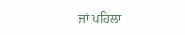ਜਾਂ ਪਹਿਲਾ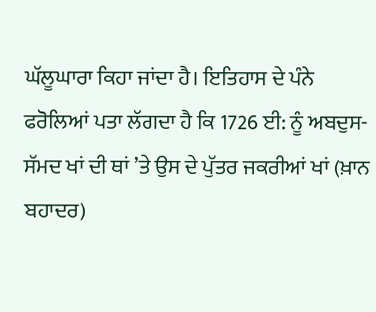ਘੱਲੂਘਾਰਾ ਕਿਹਾ ਜਾਂਦਾ ਹੈ। ਇਤਿਹਾਸ ਦੇ ਪੰਨੇ ਫਰੋਲਿਆਂ ਪਤਾ ਲੱਗਦਾ ਹੈ ਕਿ 1726 ਈ: ਨੂੰ ਅਬਦੁਸ-ਸੱਮਦ ਖਾਂ ਦੀ ਥਾਂ ’ਤੇ ਉਸ ਦੇ ਪੁੱਤਰ ਜਕਰੀਆਂ ਖਾਂ (ਖ਼ਾਨ ਬਹਾਦਰ)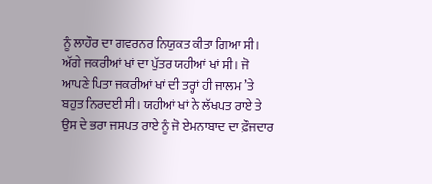ਨੂੰ ਲਾਹੌਰ ਦਾ ਗਵਰਨਰ ਨਿਯੁਕਤ ਕੀਤਾ ਗਿਆ ਸੀ। ਅੱਗੇ ਜਕਰੀਆਂ ਖਾਂ ਦਾ ਪੁੱਤਰ ਯਹੀਆਂ ਖਾਂ ਸੀ। ਜੋ ਆਪਣੇ ਪਿਤਾ ਜਕਰੀਆਂ ਖਾਂ ਦੀ ਤਰ੍ਹਾਂ ਹੀ ਜਾਲਮ ’ਤੇ ਬਹੁਤ ਨਿਰਦਈ ਸੀ। ਯਹੀਆਂ ਖਾਂ ਨੇ ਲੱਖਪਤ ਰਾਏ ਤੇ ਉਸ ਦੇ ਭਰਾ ਜਸਪਤ ਰਾਏ ਨੂੰ ਜੋ ਏਮਨਾਬਾਦ ਦਾ ਫ਼ੌਜਦਾਰ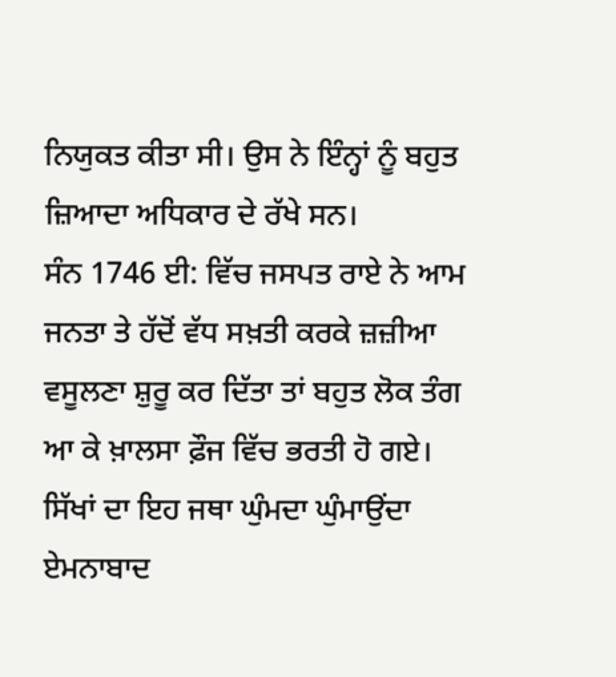ਨਿਯੁਕਤ ਕੀਤਾ ਸੀ। ਉਸ ਨੇ ਇੰਨ੍ਹਾਂ ਨੂੰ ਬਹੁਤ ਜ਼ਿਆਦਾ ਅਧਿਕਾਰ ਦੇ ਰੱਖੇ ਸਨ।
ਸੰਨ 1746 ਈ: ਵਿੱਚ ਜਸਪਤ ਰਾਏ ਨੇ ਆਮ ਜਨਤਾ ਤੇ ਹੱਦੋਂ ਵੱਧ ਸਖ਼ਤੀ ਕਰਕੇ ਜ਼ਜ਼ੀਆ ਵਸੂਲਣਾ ਸ਼ੁਰੂ ਕਰ ਦਿੱਤਾ ਤਾਂ ਬਹੁਤ ਲੋਕ ਤੰਗ ਆ ਕੇ ਖ਼ਾਲਸਾ ਫ਼ੌਜ ਵਿੱਚ ਭਰਤੀ ਹੋ ਗਏ। ਸਿੱਖਾਂ ਦਾ ਇਹ ਜਥਾ ਘੁੰਮਦਾ ਘੁੰਮਾਉਂਦਾ ਏਮਨਾਬਾਦ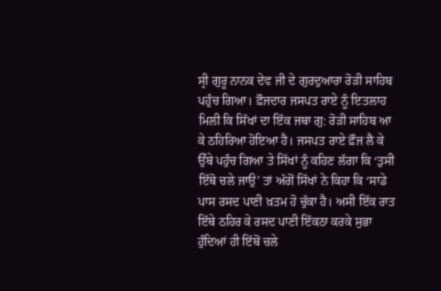ਸ੍ਰੀ ਗੁਰੂ ਨਾਨਕ ਦੇਵ ਜੀ ਦੇ ਗੁਰਦੁਆਰਾ ਰੋੜੀ ਸਾਹਿਬ ਪਹੁੰਚ ਗਿਆ। ਫ਼ੌਜਦਾਰ ਜਸਪਤ ਰਾਏ ਨੂੰ ਇਤਲਾਹ ਮਿਲੀ ਕਿ ਸਿੱਖਾਂ ਦਾ ਇੱਕ ਜਥਾ ਗੁ: ਰੋੜੀ ਸਾਹਿਬ ਆ ਕੇ ਠਹਿਰਿਆ ਹੋਇਆ ਹੈ। ਜਸਪਤ ਰਾਏ ਫ਼ੌਜ ਲੈ ਕੇ ਉੱਥੇ ਪਹੁੰਚ ਗਿਆ ਤੇ ਸਿੱਖਾਂ ਨੂੰ ਕਹਿਣ ਲੱਗਾ ਕਿ ‘ਤੁਸੀ ਇੱਥੋ ਚਲੇ ਜਾਉ’ ਤਾਂ ਅੱਗੋਂ ਸਿੱਖਾਂ ਨੇ ਕਿਹਾ ਕਿ ‘ਸਾਡੇ ਪਾਸ ਰਸਦ ਪਾਣੀ ਖ਼ਤਮ ਹੋ ਚੁੱਕਾ ਹੈ। ਅਸੀ ਇੱਕ ਰਾਤ ਇੱਥੇ ਠਹਿਰ ਕੇ ਰਸਦ ਪਾਣੀ ਇੱਕਠਾ ਕਰਕੇ ਸੁਭਾ ਹੁੰਦਿਆਂ ਹੀ ਇੱਥੋਂ ਚਲੇ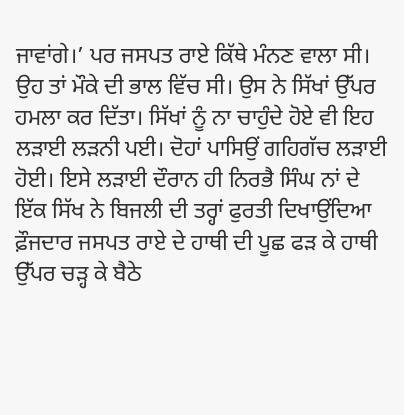ਜਾਵਾਂਗੇ।’ ਪਰ ਜਸਪਤ ਰਾਏ ਕਿੱਥੇ ਮੰਨਣ ਵਾਲਾ ਸੀ। ਉਹ ਤਾਂ ਮੌਕੇ ਦੀ ਭਾਲ ਵਿੱਚ ਸੀ। ਉਸ ਨੇ ਸਿੱਖਾਂ ਉੱਪਰ ਹਮਲਾ ਕਰ ਦਿੱਤਾ। ਸਿੱਖਾਂ ਨੂੰ ਨਾ ਚਾਹੁੰਦੇ ਹੋਏ ਵੀ ਇਹ ਲੜਾਈ ਲੜਨੀ ਪਈ। ਦੋਹਾਂ ਪਾਸਿਉਂ ਗਹਿਗੱਚ ਲੜਾਈ ਹੋਈ। ਇਸੇ ਲੜਾਈ ਦੌਰਾਨ ਹੀ ਨਿਰਭੈ ਸਿੰਘ ਨਾਂ ਦੇ ਇੱਕ ਸਿੱਖ ਨੇ ਬਿਜਲੀ ਦੀ ਤਰ੍ਹਾਂ ਫੁਰਤੀ ਦਿਖਾਉਂਦਿਆ ਫ਼ੌਜਦਾਰ ਜਸਪਤ ਰਾਏ ਦੇ ਹਾਥੀ ਦੀ ਪੂਛ ਫੜ ਕੇ ਹਾਥੀ ਉੱਪਰ ਚੜ੍ਹ ਕੇ ਬੈਠੇ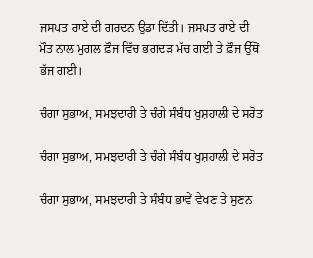ਜਸਪਤ ਰਾਏ ਦੀ ਗਰਦਨ ਉਡਾ ਦਿੱਤੀ। ਜਸਪਤ ਰਾਏ ਦੀ ਮੌਤ ਨਾਲ ਮੁਗਲ ਫ਼ੌਜ ਵਿੱਚ ਭਗਦੜ ਮੱਚ ਗਈ ਤੇ ਫ਼ੌਜ ਉੱਥੋਂ ਭੱਜ ਗਈ।

ਚੰਗਾ ਸੁਭਾਅ, ਸਮਝਦਾਰੀ ਤੇ ਚੰਗੇ ਸੰਬੰਧ ਖੁਸ਼ਹਾਲੀ ਦੇ ਸਰੋਤ

ਚੰਗਾ ਸੁਭਾਅ, ਸਮਝਦਾਰੀ ਤੇ ਚੰਗੇ ਸੰਬੰਧ ਖੁਸ਼ਹਾਲੀ ਦੇ ਸਰੋਤ

ਚੰਗਾ ਸੁਭਾਅ, ਸਮਝਦਾਰੀ ਤੇ ਸੰਬੰਧ ਭਾਵੇਂ ਵੇਖਣ ਤੇ ਸੁਣਨ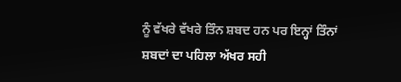ਨੂੰ ਵੱਖਰੇ ਵੱਖਰੇ ਤਿੰਨ ਸ਼ਬਦ ਹਨ ਪਰ ਇਨ੍ਹਾਂ ਤਿੰਨਾਂ ਸ਼ਬਦਾਂ ਦਾ ਪਹਿਲਾ ਅੱਖਰ ਸਹੀ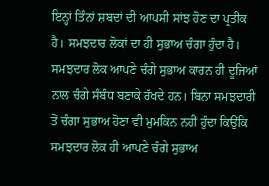ਇਨ੍ਹਾਂ ਤਿੰਨਾਂ ਸ਼ਬਦਾਂ ਦੀ ਆਪਸੀ ਸਾਂਝ ਹੋਣ ਦਾ ਪ੍ਰਤੀਕ ਹੈ। ਸਮਝਦਾਰ ਲੋਕਾਂ ਦਾ ਹੀ ਸੁਭਾਅ ਚੰਗਾ ਹੁੰਦਾ ਹੈ।
ਸਮਝਦਾਰ ਲੋਕ ਆਪਣੇ ਚੰਗੇ ਸੁਭਾਅ ਕਾਰਨ ਹੀ ਦੂਜਿਆਂ ਨਾਲ ਚੰਗੇ ਸੰਬੰਧ ਬਣਾਕੇ ਰੱਖਦੇ ਹਨ। ਬਿਨਾ ਸਮਝਦਾਰੀ ਤੋਂ ਚੰਗਾ ਸੁਭਾਅ ਹੋਣਾ ਵੀ ਮੁਮਕਿਨ ਨਹੀਂ ਹੁੰਦਾ ਕਿਉਂਕਿ ਸਮਝਦਾਰ ਲੋਕ ਹੀ ਆਪਣੇ ਚੰਗੇ ਸੁਭਾਅ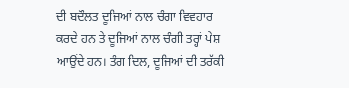ਦੀ ਬਦੌਲਤ ਦੂਜਿਆਂ ਨਾਲ ਚੰਗਾ ਵਿਵਹਾਰ ਕਰਦੇ ਹਨ ਤੇ ਦੂਜਿਆਂ ਨਾਲ ਚੰਗੀ ਤਰ੍ਹਾਂ ਪੇਸ਼ ਆਉਂਦੇ ਹਨ। ਤੰਗ ਦਿਲ, ਦੂਜਿਆਂ ਦੀ ਤਰੱਕੀ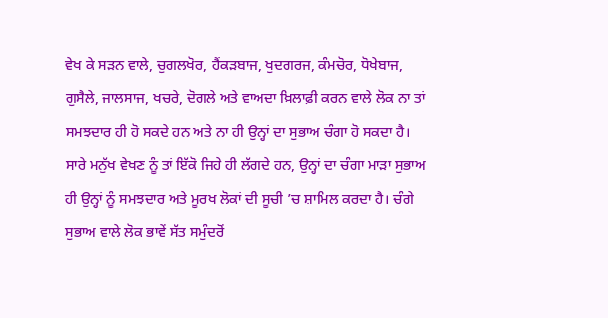ਵੇਖ ਕੇ ਸੜਨ ਵਾਲੇ, ਚੁਗਲਖੋਰ, ਹੈਂਕੜਬਾਜ, ਖੁਦਗਰਜ, ਕੰਮਚੋਰ, ਧੋਖੇਬਾਜ, ਗੁਸੈਲੇ, ਜਾਲਸਾਜ, ਖਚਰੇ, ਦੋਗਲੇ ਅਤੇ ਵਾਅਦਾ ਖ਼ਿਲਾਫ਼ੀ ਕਰਨ ਵਾਲੇ ਲੋਕ ਨਾ ਤਾਂ ਸਮਝਦਾਰ ਹੀ ਹੋ ਸਕਦੇ ਹਨ ਅਤੇ ਨਾ ਹੀ ਉਨ੍ਹਾਂ ਦਾ ਸੁਭਾਅ ਚੰਗਾ ਹੋ ਸਕਦਾ ਹੈ।
ਸਾਰੇ ਮਨੁੱਖ ਵੇਖਣ ਨੂੰ ਤਾਂ ਇੱਕੋ ਜਿਹੇ ਹੀ ਲੱਗਦੇ ਹਨ, ਉਨ੍ਹਾਂ ਦਾ ਚੰਗਾ ਮਾੜਾ ਸੁਭਾਅ ਹੀ ਉਨ੍ਹਾਂ ਨੂੰ ਸਮਝਦਾਰ ਅਤੇ ਮੂਰਖ ਲੋਕਾਂ ਦੀ ਸੂਚੀ ’ਚ ਸ਼ਾਮਿਲ ਕਰਦਾ ਹੈ। ਚੰਗੇ ਸੁਭਾਅ ਵਾਲੇ ਲੋਕ ਭਾਵੇਂ ਸੱਤ ਸਮੁੰਦਰੋਂ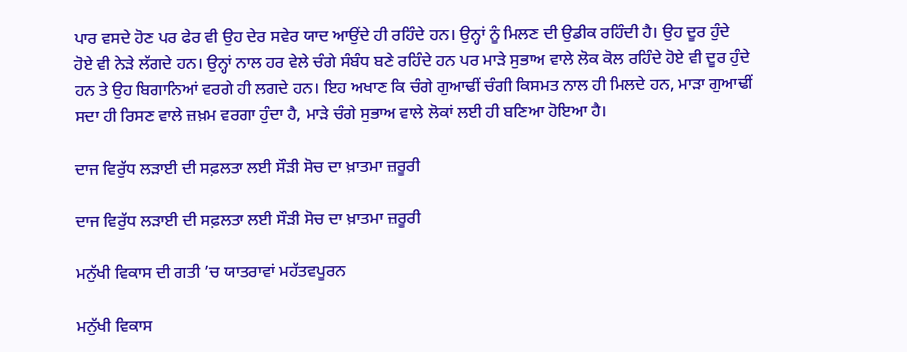ਪਾਰ ਵਸਦੇ ਹੋਣ ਪਰ ਫੇਰ ਵੀ ਉਹ ਦੇਰ ਸਵੇਰ ਯਾਦ ਆਉਂਦੇ ਹੀ ਰਹਿੰਦੇ ਹਨ। ਉਨ੍ਹਾਂ ਨੂੰ ਮਿਲਣ ਦੀ ਉਡੀਕ ਰਹਿੰਦੀ ਹੈ। ਉਹ ਦੂਰ ਹੁੰਦੇ ਹੋਏ ਵੀ ਨੇੜੇ ਲੱਗਦੇ ਹਨ। ਉਨ੍ਹਾਂ ਨਾਲ ਹਰ ਵੇਲੇ ਚੰਗੇ ਸੰਬੰਧ ਬਣੇ ਰਹਿੰਦੇ ਹਨ ਪਰ ਮਾੜੇ ਸੁਭਾਅ ਵਾਲੇ ਲੋਕ ਕੋਲ ਰਹਿੰਦੇ ਹੋਏ ਵੀ ਦੂਰ ਹੁੰਦੇ ਹਨ ਤੇ ਉਹ ਬਿਗਾਨਿਆਂ ਵਰਗੇ ਹੀ ਲਗਦੇ ਹਨ। ਇਹ ਅਖਾਣ ਕਿ ਚੰਗੇ ਗੁਆਢੀਂ ਚੰਗੀ ਕਿਸਮਤ ਨਾਲ ਹੀ ਮਿਲਦੇ ਹਨ, ਮਾੜਾ ਗੁਆਢੀਂ ਸਦਾ ਹੀ ਰਿਸਣ ਵਾਲੇ ਜ਼ਖ਼ਮ ਵਰਗਾ ਹੁੰਦਾ ਹੈ, ਮਾੜੇ ਚੰਗੇ ਸੁਭਾਅ ਵਾਲੇ ਲੋਕਾਂ ਲਈ ਹੀ ਬਣਿਆ ਹੋਇਆ ਹੈ।

ਦਾਜ ਵਿਰੁੱਧ ਲੜਾਈ ਦੀ ਸਫ਼ਲਤਾ ਲਈ ਸੌੜੀ ਸੋਚ ਦਾ ਖ਼ਾਤਮਾ ਜ਼ਰੂਰੀ

ਦਾਜ ਵਿਰੁੱਧ ਲੜਾਈ ਦੀ ਸਫ਼ਲਤਾ ਲਈ ਸੌੜੀ ਸੋਚ ਦਾ ਖ਼ਾਤਮਾ ਜ਼ਰੂਰੀ

ਮਨੁੱਖੀ ਵਿਕਾਸ ਦੀ ਗਤੀ ’ਚ ਯਾਤਰਾਵਾਂ ਮਹੱਤਵਪੂਰਨ

ਮਨੁੱਖੀ ਵਿਕਾਸ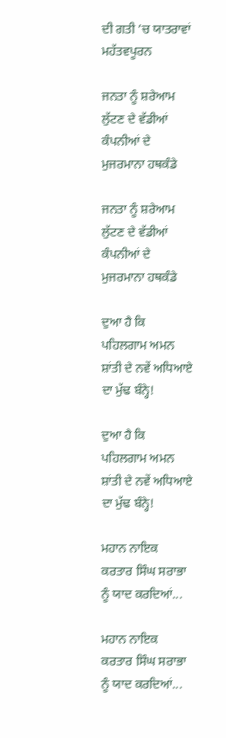ਦੀ ਗਤੀ ’ਚ ਯਾਤਰਾਵਾਂ ਮਹੱਤਵਪੂਰਨ

ਜਨਤਾ ਨੂੰ ਸ਼ਰੇਆਮ ਲੁੱਟਣ ਦੇ ਵੱਡੀਆਂ ਕੰਪਨੀਆਂ ਦੇ ਮੁਜਰਮਾਨਾ ਹਥਕੰਡੇ

ਜਨਤਾ ਨੂੰ ਸ਼ਰੇਆਮ ਲੁੱਟਣ ਦੇ ਵੱਡੀਆਂ ਕੰਪਨੀਆਂ ਦੇ ਮੁਜਰਮਾਨਾ ਹਥਕੰਡੇ

ਦੁਆ ਹੈ ਕਿ ਪਹਿਲਗਾਮ ਅਮਨ ਸ਼ਾਂਤੀ ਦੇ ਨਵੇਂ ਅਧਿਆਏ ਦਾ ਮੁੱਢ ਬੰਨ੍ਹੇ!

ਦੁਆ ਹੈ ਕਿ ਪਹਿਲਗਾਮ ਅਮਨ ਸ਼ਾਂਤੀ ਦੇ ਨਵੇਂ ਅਧਿਆਏ ਦਾ ਮੁੱਢ ਬੰਨ੍ਹੇ!

ਮਹਾਨ ਨਾਇਕ ਕਰਤਾਰ ਸਿੰਘ ਸਰਾਭਾ ਨੂੰ ਯਾਦ ਕਰਦਿਆਂ...

ਮਹਾਨ ਨਾਇਕ ਕਰਤਾਰ ਸਿੰਘ ਸਰਾਭਾ ਨੂੰ ਯਾਦ ਕਰਦਿਆਂ...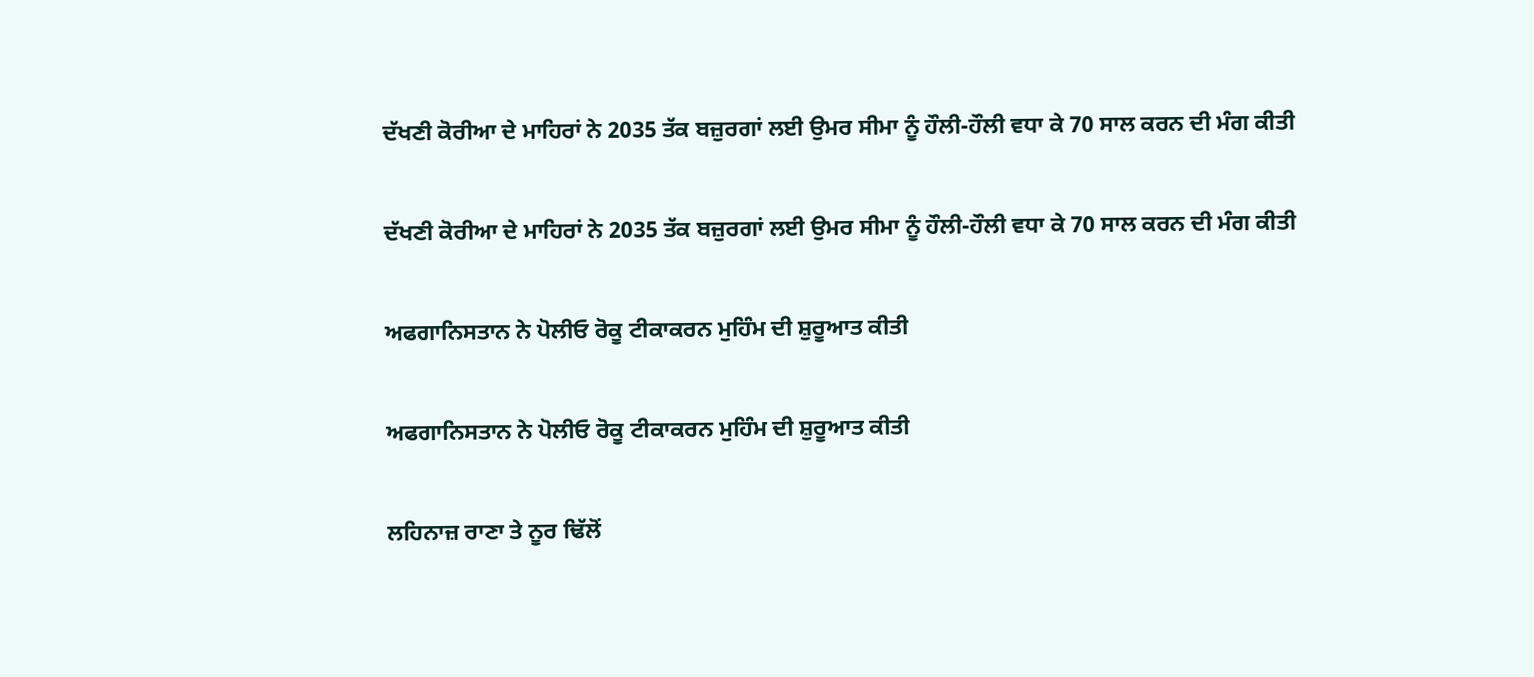ਦੱਖਣੀ ਕੋਰੀਆ ਦੇ ਮਾਹਿਰਾਂ ਨੇ 2035 ਤੱਕ ਬਜ਼ੁਰਗਾਂ ਲਈ ਉਮਰ ਸੀਮਾ ਨੂੰ ਹੌਲੀ-ਹੌਲੀ ਵਧਾ ਕੇ 70 ਸਾਲ ਕਰਨ ਦੀ ਮੰਗ ਕੀਤੀ

ਦੱਖਣੀ ਕੋਰੀਆ ਦੇ ਮਾਹਿਰਾਂ ਨੇ 2035 ਤੱਕ ਬਜ਼ੁਰਗਾਂ ਲਈ ਉਮਰ ਸੀਮਾ ਨੂੰ ਹੌਲੀ-ਹੌਲੀ ਵਧਾ ਕੇ 70 ਸਾਲ ਕਰਨ ਦੀ ਮੰਗ ਕੀਤੀ

ਅਫਗਾਨਿਸਤਾਨ ਨੇ ਪੋਲੀਓ ਰੋਕੂ ਟੀਕਾਕਰਨ ਮੁਹਿੰਮ ਦੀ ਸ਼ੁਰੂਆਤ ਕੀਤੀ

ਅਫਗਾਨਿਸਤਾਨ ਨੇ ਪੋਲੀਓ ਰੋਕੂ ਟੀਕਾਕਰਨ ਮੁਹਿੰਮ ਦੀ ਸ਼ੁਰੂਆਤ ਕੀਤੀ

ਲਹਿਨਾਜ਼ ਰਾਣਾ ਤੇ ਨੂਰ ਢਿੱਲੋਂ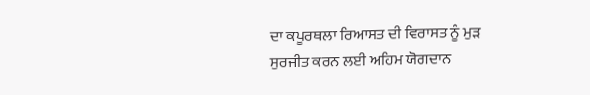ਦਾ ਕਪੂਰਥਲਾ ਰਿਆਸਤ ਦੀ ਵਿਰਾਸਤ ਨੂੰ ਮੁੜ ਸੁਰਜੀਤ ਕਰਨ ਲਈ ਅਹਿਮ ਯੋਗਦਾਨ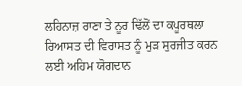ਲਹਿਨਾਜ਼ ਰਾਣਾ ਤੇ ਨੂਰ ਢਿੱਲੋਂ ਦਾ ਕਪੂਰਥਲਾ ਰਿਆਸਤ ਦੀ ਵਿਰਾਸਤ ਨੂੰ ਮੁੜ ਸੁਰਜੀਤ ਕਰਨ ਲਈ ਅਹਿਮ ਯੋਗਦਾਨ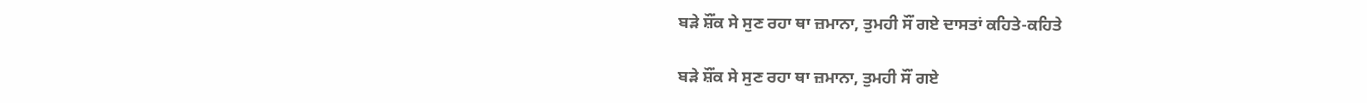ਬੜੇ ਸ਼ੌਂਕ ਸੇ ਸੁਣ ਰਹਾ ਥਾ ਜ਼ਮਾਨਾ, ਤੁਮਹੀ ਸੌਂ ਗਏ ਦਾਸਤਾਂ ਕਹਿਤੇ-ਕਹਿਤੇ

ਬੜੇ ਸ਼ੌਂਕ ਸੇ ਸੁਣ ਰਹਾ ਥਾ ਜ਼ਮਾਨਾ, ਤੁਮਹੀ ਸੌਂ ਗਏ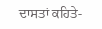ਦਾਸਤਾਂ ਕਹਿਤੇ-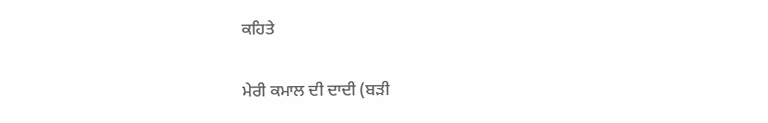ਕਹਿਤੇ

ਮੇਰੀ ਕਮਾਲ ਦੀ ਦਾਦੀ (ਬੜੀ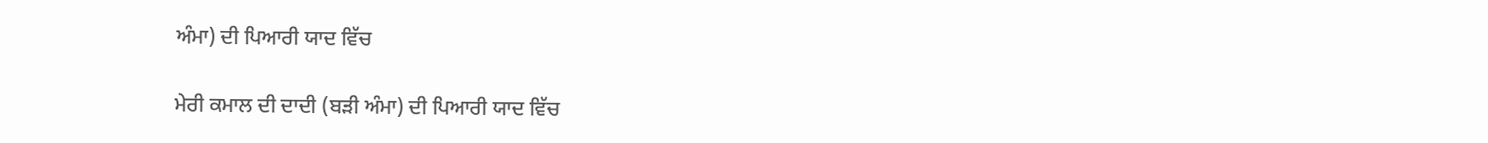ਅੰਮਾ) ਦੀ ਪਿਆਰੀ ਯਾਦ ਵਿੱਚ

ਮੇਰੀ ਕਮਾਲ ਦੀ ਦਾਦੀ (ਬੜੀ ਅੰਮਾ) ਦੀ ਪਿਆਰੀ ਯਾਦ ਵਿੱਚ